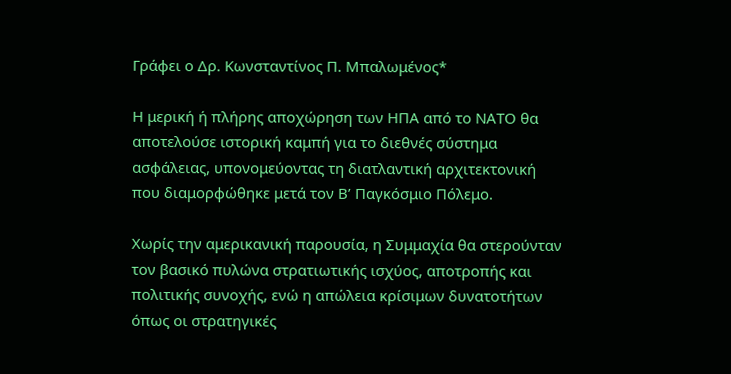Γράφει ο Δρ. Κωνσταντίνος Π. Μπαλωμένος*

Η μερική ή πλήρης αποχώρηση των ΗΠΑ από το ΝΑΤΟ θα αποτελούσε ιστορική καμπή για το διεθνές σύστημα ασφάλειας, υπονομεύοντας τη διατλαντική αρχιτεκτονική που διαμορφώθηκε μετά τον Β’ Παγκόσμιο Πόλεμο.

Χωρίς την αμερικανική παρουσία, η Συμμαχία θα στερούνταν τον βασικό πυλώνα στρατιωτικής ισχύος, αποτροπής και πολιτικής συνοχής, ενώ η απώλεια κρίσιμων δυνατοτήτων όπως οι στρατηγικές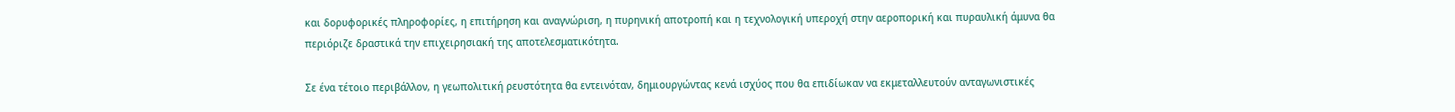και δορυφορικές πληροφορίες, η επιτήρηση και αναγνώριση, η πυρηνική αποτροπή και η τεχνολογική υπεροχή στην αεροπορική και πυραυλική άμυνα θα περιόριζε δραστικά την επιχειρησιακή της αποτελεσματικότητα.

Σε ένα τέτοιο περιβάλλον, η γεωπολιτική ρευστότητα θα εντεινόταν, δημιουργώντας κενά ισχύος που θα επιδίωκαν να εκμεταλλευτούν ανταγωνιστικές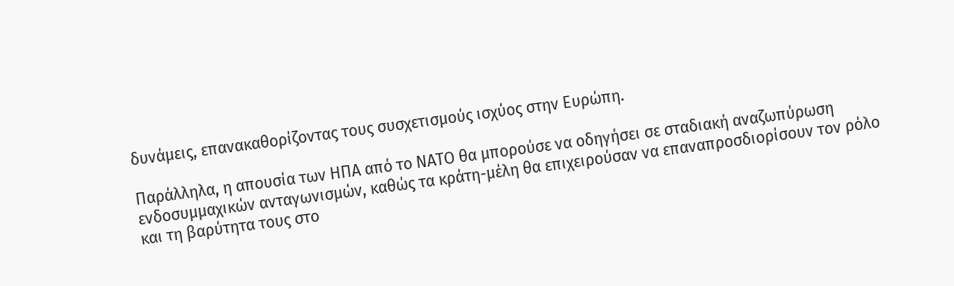δυνάμεις, επανακαθορίζοντας τους συσχετισμούς ισχύος στην Ευρώπη.

Παράλληλα, η απουσία των ΗΠΑ από το ΝΑΤΟ θα μπορούσε να οδηγήσει σε σταδιακή αναζωπύρωση ενδοσυμμαχικών ανταγωνισμών, καθώς τα κράτη-μέλη θα επιχειρούσαν να επαναπροσδιορίσουν τον ρόλο και τη βαρύτητα τους στο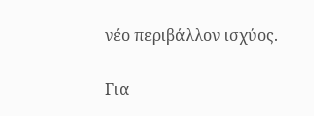νέο περιβάλλον ισχύος.

Για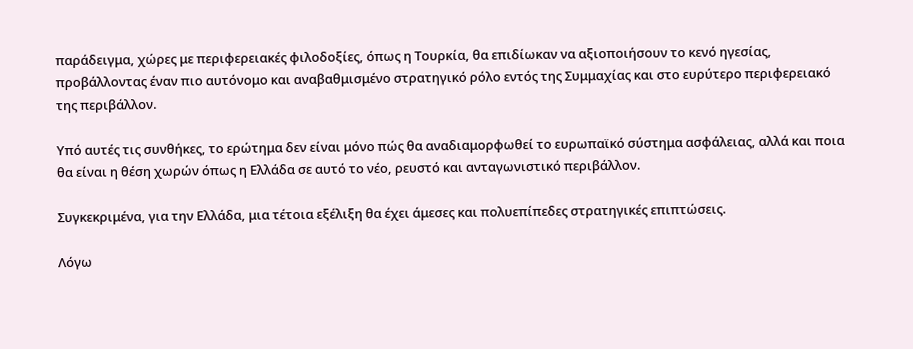παράδειγμα, χώρες με περιφερειακές φιλοδοξίες, όπως η Τουρκία, θα επιδίωκαν να αξιοποιήσουν το κενό ηγεσίας, προβάλλοντας έναν πιο αυτόνομο και αναβαθμισμένο στρατηγικό ρόλο εντός της Συμμαχίας και στο ευρύτερο περιφερειακό της περιβάλλον.

Υπό αυτές τις συνθήκες, το ερώτημα δεν είναι μόνο πώς θα αναδιαμορφωθεί το ευρωπαϊκό σύστημα ασφάλειας, αλλά και ποια θα είναι η θέση χωρών όπως η Ελλάδα σε αυτό το νέο, ρευστό και ανταγωνιστικό περιβάλλον.

Συγκεκριμένα, για την Ελλάδα, μια τέτοια εξέλιξη θα έχει άμεσες και πολυεπίπεδες στρατηγικές επιπτώσεις.

Λόγω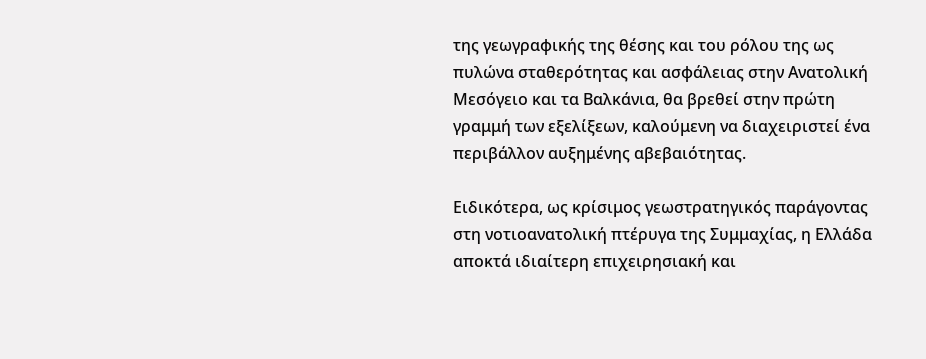της γεωγραφικής της θέσης και του ρόλου της ως πυλώνα σταθερότητας και ασφάλειας στην Ανατολική Μεσόγειο και τα Βαλκάνια, θα βρεθεί στην πρώτη γραμμή των εξελίξεων, καλούμενη να διαχειριστεί ένα περιβάλλον αυξημένης αβεβαιότητας.

Ειδικότερα, ως κρίσιμος γεωστρατηγικός παράγοντας στη νοτιοανατολική πτέρυγα της Συμμαχίας, η Ελλάδα αποκτά ιδιαίτερη επιχειρησιακή και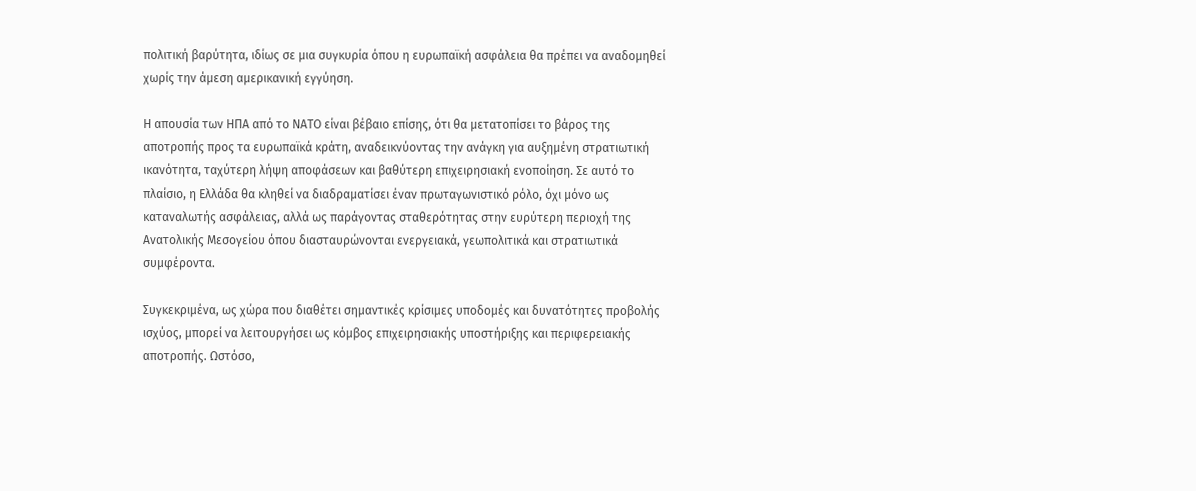πολιτική βαρύτητα, ιδίως σε μια συγκυρία όπου η ευρωπαϊκή ασφάλεια θα πρέπει να αναδομηθεί χωρίς την άμεση αμερικανική εγγύηση.

Η απουσία των ΗΠΑ από το ΝΑΤΟ είναι βέβαιο επίσης, ότι θα μετατοπίσει το βάρος της αποτροπής προς τα ευρωπαϊκά κράτη, αναδεικνύοντας την ανάγκη για αυξημένη στρατιωτική ικανότητα, ταχύτερη λήψη αποφάσεων και βαθύτερη επιχειρησιακή ενοποίηση. Σε αυτό το πλαίσιο, η Ελλάδα θα κληθεί να διαδραματίσει έναν πρωταγωνιστικό ρόλο, όχι μόνο ως καταναλωτής ασφάλειας, αλλά ως παράγοντας σταθερότητας στην ευρύτερη περιοχή της Ανατολικής Μεσογείου όπου διασταυρώνονται ενεργειακά, γεωπολιτικά και στρατιωτικά συμφέροντα.

Συγκεκριμένα, ως χώρα που διαθέτει σημαντικές κρίσιμες υποδομές και δυνατότητες προβολής ισχύος, μπορεί να λειτουργήσει ως κόμβος επιχειρησιακής υποστήριξης και περιφερειακής αποτροπής. Ωστόσο,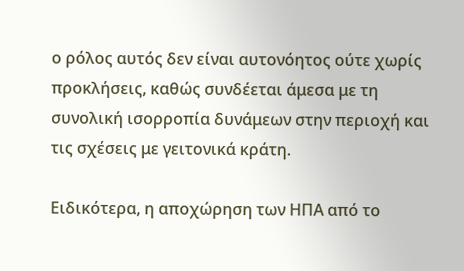ο ρόλος αυτός δεν είναι αυτονόητος ούτε χωρίς προκλήσεις, καθώς συνδέεται άμεσα με τη συνολική ισορροπία δυνάμεων στην περιοχή και τις σχέσεις με γειτονικά κράτη.

Ειδικότερα, η αποχώρηση των ΗΠΑ από το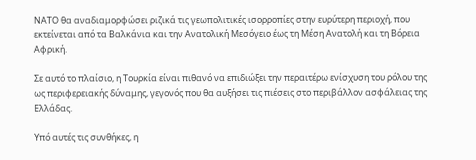ΝΑΤΟ θα αναδιαμορφώσει ριζικά τις γεωπολιτικές ισορροπίες στην ευρύτερη περιοχή, που εκτείνεται από τα Βαλκάνια και την Ανατολική Μεσόγειο έως τη Μέση Ανατολή και τη Βόρεια Αφρική.

Σε αυτό το πλαίσιο, η Τουρκία είναι πιθανό να επιδιώξει την περαιτέρω ενίσχυση του ρόλου της ως περιφερειακής δύναμης, γεγονός που θα αυξήσει τις πιέσεις στο περιβάλλον ασφάλειας της Ελλάδας.

Υπό αυτές τις συνθήκες, η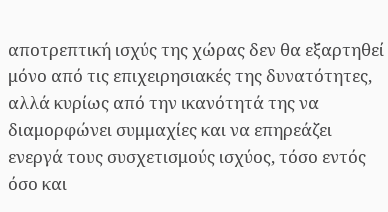αποτρεπτική ισχύς της χώρας δεν θα εξαρτηθεί μόνο από τις επιχειρησιακές της δυνατότητες, αλλά κυρίως από την ικανότητά της να διαμορφώνει συμμαχίες και να επηρεάζει ενεργά τους συσχετισμούς ισχύος, τόσο εντός όσο και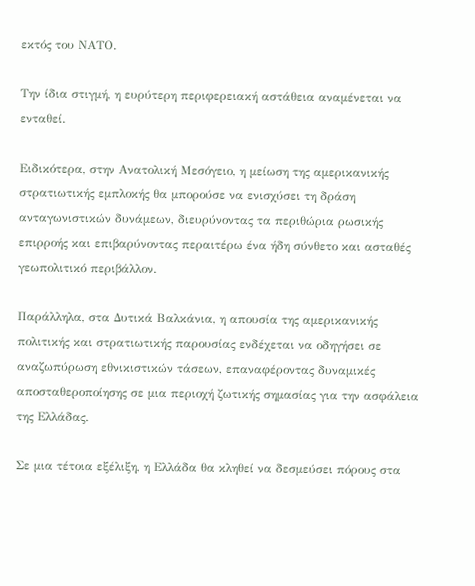εκτός του ΝΑΤΟ.

Την ίδια στιγμή, η ευρύτερη περιφερειακή αστάθεια αναμένεται να ενταθεί.

Ειδικότερα, στην Ανατολική Μεσόγειο, η μείωση της αμερικανικής στρατιωτικής εμπλοκής θα μπορούσε να ενισχύσει τη δράση ανταγωνιστικών δυνάμεων, διευρύνοντας τα περιθώρια ρωσικής επιρροής και επιβαρύνοντας περαιτέρω ένα ήδη σύνθετο και ασταθές γεωπολιτικό περιβάλλον.

Παράλληλα, στα Δυτικά Βαλκάνια, η απουσία της αμερικανικής πολιτικής και στρατιωτικής παρουσίας ενδέχεται να οδηγήσει σε αναζωπύρωση εθνικιστικών τάσεων, επαναφέροντας δυναμικές αποσταθεροποίησης σε μια περιοχή ζωτικής σημασίας για την ασφάλεια της Ελλάδας.

Σε μια τέτοια εξέλιξη, η Ελλάδα θα κληθεί να δεσμεύσει πόρους στα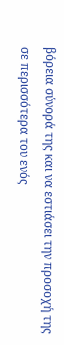βόρεια σύνορά της και να εστιάσει την προσοχή της σε περισσότερα του ενός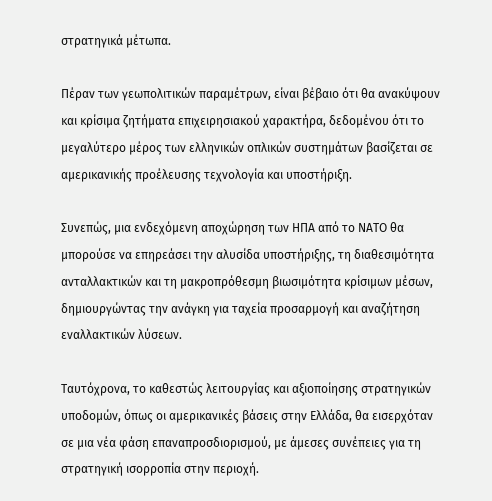στρατηγικά μέτωπα.

Πέραν των γεωπολιτικών παραμέτρων, είναι βέβαιο ότι θα ανακύψουν και κρίσιμα ζητήματα επιχειρησιακού χαρακτήρα, δεδομένου ότι το μεγαλύτερο μέρος των ελληνικών οπλικών συστημάτων βασίζεται σε αμερικανικής προέλευσης τεχνολογία και υποστήριξη.

Συνεπώς, μια ενδεχόμενη αποχώρηση των ΗΠΑ από το ΝΑΤΟ θα μπορούσε να επηρεάσει την αλυσίδα υποστήριξης, τη διαθεσιμότητα ανταλλακτικών και τη μακροπρόθεσμη βιωσιμότητα κρίσιμων μέσων, δημιουργώντας την ανάγκη για ταχεία προσαρμογή και αναζήτηση εναλλακτικών λύσεων.

Ταυτόχρονα, το καθεστώς λειτουργίας και αξιοποίησης στρατηγικών υποδομών, όπως οι αμερικανικές βάσεις στην Ελλάδα, θα εισερχόταν σε μια νέα φάση επαναπροσδιορισμού, με άμεσες συνέπειες για τη στρατηγική ισορροπία στην περιοχή.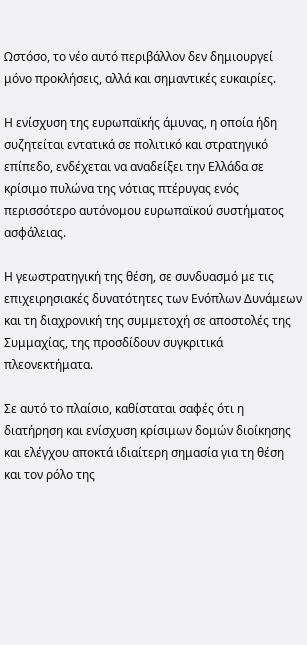Ωστόσο, το νέο αυτό περιβάλλον δεν δημιουργεί μόνο προκλήσεις, αλλά και σημαντικές ευκαιρίες.

Η ενίσχυση της ευρωπαϊκής άμυνας, η οποία ήδη συζητείται εντατικά σε πολιτικό και στρατηγικό επίπεδο, ενδέχεται να αναδείξει την Ελλάδα σε κρίσιμο πυλώνα της νότιας πτέρυγας ενός περισσότερο αυτόνομου ευρωπαϊκού συστήματος ασφάλειας.

Η γεωστρατηγική της θέση, σε συνδυασμό με τις επιχειρησιακές δυνατότητες των Ενόπλων Δυνάμεων και τη διαχρονική της συμμετοχή σε αποστολές της Συμμαχίας, της προσδίδουν συγκριτικά πλεονεκτήματα.

Σε αυτό το πλαίσιο, καθίσταται σαφές ότι η διατήρηση και ενίσχυση κρίσιμων δομών διοίκησης και ελέγχου αποκτά ιδιαίτερη σημασία για τη θέση και τον ρόλο της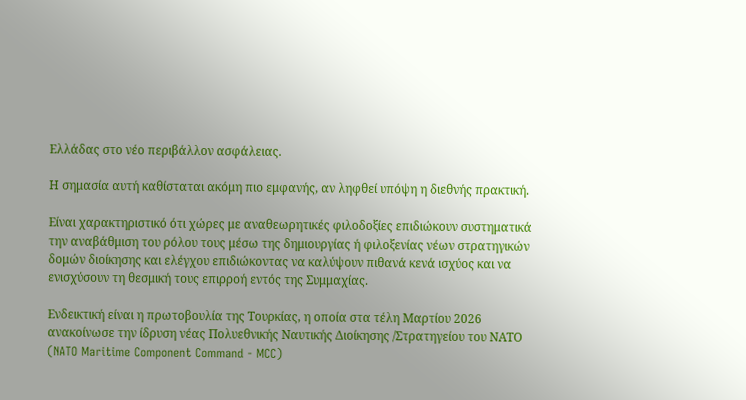Ελλάδας στο νέο περιβάλλον ασφάλειας.

Η σημασία αυτή καθίσταται ακόμη πιο εμφανής, αν ληφθεί υπόψη η διεθνής πρακτική.

Είναι χαρακτηριστικό ότι χώρες με αναθεωρητικές φιλοδοξίες επιδιώκουν συστηματικά την αναβάθμιση του ρόλου τους μέσω της δημιουργίας ή φιλοξενίας νέων στρατηγικών δομών διοίκησης και ελέγχου επιδιώκοντας να καλύψουν πιθανά κενά ισχύος και να ενισχύσουν τη θεσμική τους επιρροή εντός της Συμμαχίας.

Ενδεικτική είναι η πρωτοβουλία της Τουρκίας, η οποία στα τέλη Μαρτίου 2026 ανακοίνωσε την ίδρυση νέας Πολυεθνικής Ναυτικής Διοίκησης /Στρατηγείου του ΝΑΤΟ (NATO Maritime Component Command - MCC)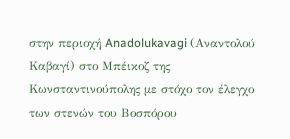στην περιοχή Anadolukavagi (Αναντολού Καβαγί) στο Μπέικοζ της Κωνσταντινούπολης με στόχο τον έλεγχο των στενών του Βοσπόρου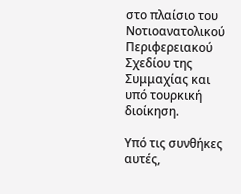στο πλαίσιο του Νοτιοανατολικού Περιφερειακού Σχεδίου της Συμμαχίας και υπό τουρκική διοίκηση.

Υπό τις συνθήκες αυτές,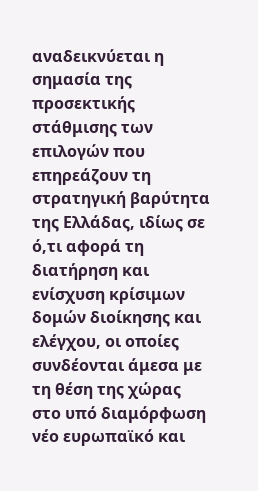αναδεικνύεται η σημασία της προσεκτικής στάθμισης των επιλογών που επηρεάζουν τη στρατηγική βαρύτητα της Ελλάδας, ιδίως σε ό,τι αφορά τη διατήρηση και ενίσχυση κρίσιμων δομών διοίκησης και ελέγχου, οι οποίες συνδέονται άμεσα με τη θέση της χώρας στο υπό διαμόρφωση νέο ευρωπαϊκό και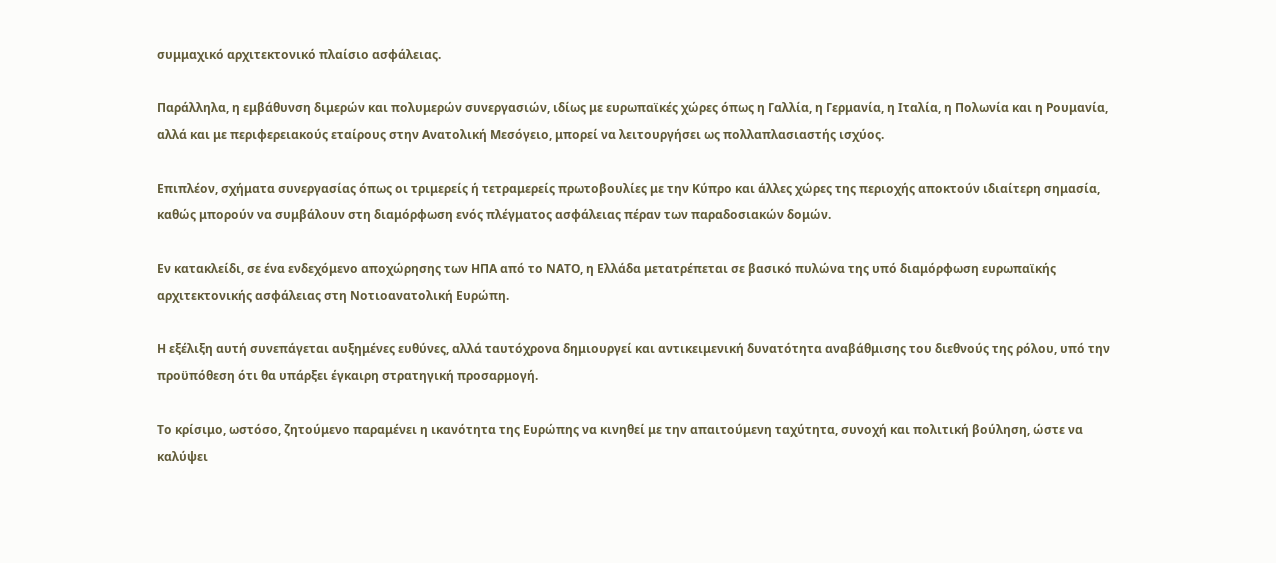συμμαχικό αρχιτεκτονικό πλαίσιο ασφάλειας.

Παράλληλα, η εμβάθυνση διμερών και πολυμερών συνεργασιών, ιδίως με ευρωπαϊκές χώρες όπως η Γαλλία, η Γερμανία, η Ιταλία, η Πολωνία και η Ρουμανία, αλλά και με περιφερειακούς εταίρους στην Ανατολική Μεσόγειο, μπορεί να λειτουργήσει ως πολλαπλασιαστής ισχύος.

Επιπλέον, σχήματα συνεργασίας όπως οι τριμερείς ή τετραμερείς πρωτοβουλίες με την Κύπρο και άλλες χώρες της περιοχής αποκτούν ιδιαίτερη σημασία, καθώς μπορούν να συμβάλουν στη διαμόρφωση ενός πλέγματος ασφάλειας πέραν των παραδοσιακών δομών.

Εν κατακλείδι, σε ένα ενδεχόμενο αποχώρησης των ΗΠΑ από το ΝΑΤΟ, η Ελλάδα μετατρέπεται σε βασικό πυλώνα της υπό διαμόρφωση ευρωπαϊκής αρχιτεκτονικής ασφάλειας στη Νοτιοανατολική Ευρώπη.

Η εξέλιξη αυτή συνεπάγεται αυξημένες ευθύνες, αλλά ταυτόχρονα δημιουργεί και αντικειμενική δυνατότητα αναβάθμισης του διεθνούς της ρόλου, υπό την προϋπόθεση ότι θα υπάρξει έγκαιρη στρατηγική προσαρμογή.

Το κρίσιμο, ωστόσο, ζητούμενο παραμένει η ικανότητα της Ευρώπης να κινηθεί με την απαιτούμενη ταχύτητα, συνοχή και πολιτική βούληση, ώστε να καλύψει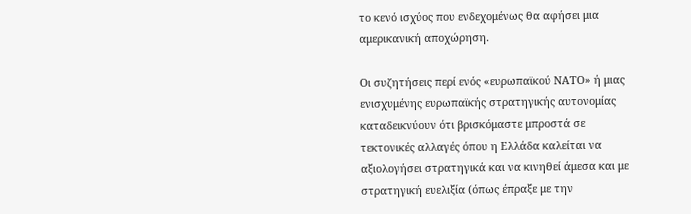το κενό ισχύος που ενδεχομένως θα αφήσει μια αμερικανική αποχώρηση.

Οι συζητήσεις περί ενός «ευρωπαϊκού ΝΑΤΟ» ή μιας ενισχυμένης ευρωπαϊκής στρατηγικής αυτονομίας καταδεικνύουν ότι βρισκόμαστε μπροστά σε τεκτονικές αλλαγές όπου η Ελλάδα καλείται να αξιολογήσει στρατηγικά και να κινηθεί άμεσα και με στρατηγική ευελιξία (όπως έπραξε με την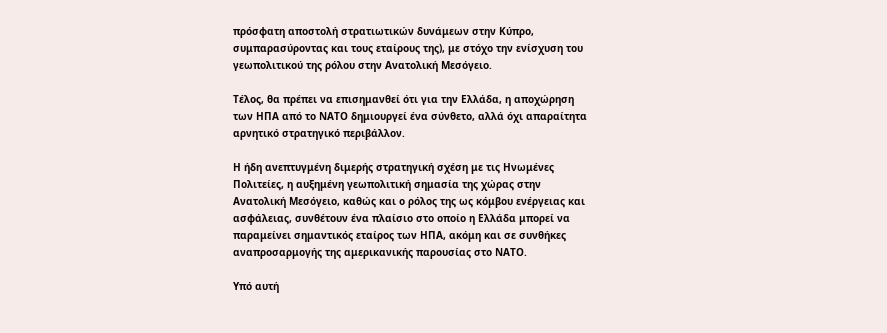πρόσφατη αποστολή στρατιωτικών δυνάμεων στην Κύπρο, συμπαρασύροντας και τους εταίρους της), με στόχο την ενίσχυση του γεωπολιτικού της ρόλου στην Ανατολική Μεσόγειο.

Τέλος, θα πρέπει να επισημανθεί ότι για την Ελλάδα, η αποχώρηση των ΗΠΑ από το ΝΑΤΟ δημιουργεί ένα σύνθετο, αλλά όχι απαραίτητα αρνητικό στρατηγικό περιβάλλον.

Η ήδη ανεπτυγμένη διμερής στρατηγική σχέση με τις Ηνωμένες Πολιτείες, η αυξημένη γεωπολιτική σημασία της χώρας στην Ανατολική Μεσόγειο, καθώς και ο ρόλος της ως κόμβου ενέργειας και ασφάλειας, συνθέτουν ένα πλαίσιο στο οποίο η Ελλάδα μπορεί να παραμείνει σημαντικός εταίρος των ΗΠΑ, ακόμη και σε συνθήκες αναπροσαρμογής της αμερικανικής παρουσίας στο ΝΑΤΟ.

Υπό αυτή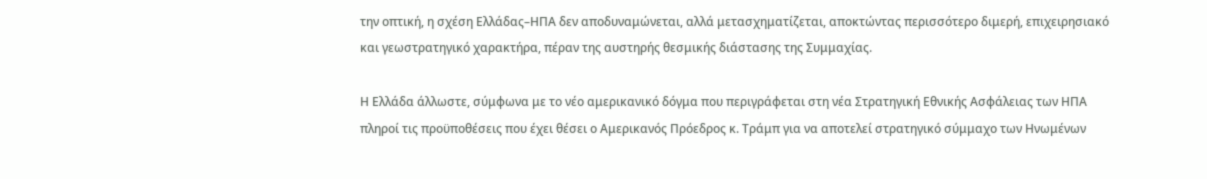την οπτική, η σχέση Ελλάδας–ΗΠΑ δεν αποδυναμώνεται, αλλά μετασχηματίζεται, αποκτώντας περισσότερο διμερή, επιχειρησιακό και γεωστρατηγικό χαρακτήρα, πέραν της αυστηρής θεσμικής διάστασης της Συμμαχίας.

Η Ελλάδα άλλωστε, σύμφωνα με το νέο αμερικανικό δόγμα που περιγράφεται στη νέα Στρατηγική Εθνικής Ασφάλειας των ΗΠΑ πληροί τις προϋποθέσεις που έχει θέσει ο Αμερικανός Πρόεδρος κ. Τράμπ για να αποτελεί στρατηγικό σύμμαχο των Ηνωμένων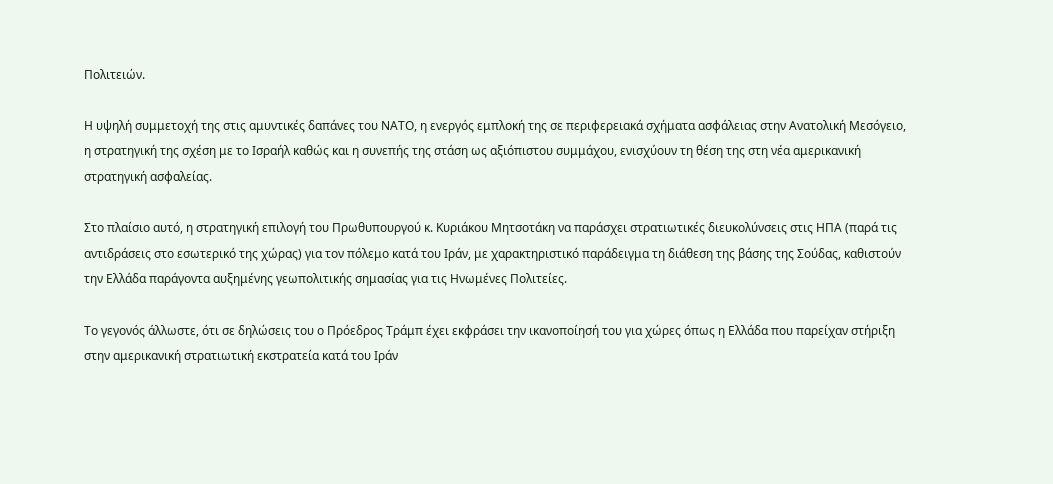Πολιτειών.

Η υψηλή συμμετοχή της στις αμυντικές δαπάνες του ΝΑΤΟ, η ενεργός εμπλοκή της σε περιφερειακά σχήματα ασφάλειας στην Ανατολική Μεσόγειο, η στρατηγική της σχέση με το Ισραήλ καθώς και η συνεπής της στάση ως αξιόπιστου συμμάχου, ενισχύουν τη θέση της στη νέα αμερικανική στρατηγική ασφαλείας.

Στο πλαίσιο αυτό, η στρατηγική επιλογή του Πρωθυπουργού κ. Κυριάκου Μητσοτάκη να παράσχει στρατιωτικές διευκολύνσεις στις ΗΠΑ (παρά τις αντιδράσεις στο εσωτερικό της χώρας) για τον πόλεμο κατά του Ιράν, με χαρακτηριστικό παράδειγμα τη διάθεση της βάσης της Σούδας, καθιστούν την Ελλάδα παράγοντα αυξημένης γεωπολιτικής σημασίας για τις Ηνωμένες Πολιτείες.

Το γεγονός άλλωστε, ότι σε δηλώσεις του ο Πρόεδρος Τράμπ έχει εκφράσει την ικανοποίησή του για χώρες όπως η Ελλάδα που παρείχαν στήριξη στην αμερικανική στρατιωτική εκστρατεία κατά του Ιράν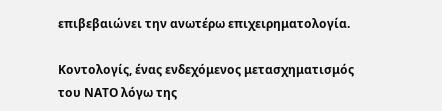επιβεβαιώνει την ανωτέρω επιχειρηματολογία.

Κοντολογίς, ένας ενδεχόμενος μετασχηματισμός του ΝΑΤΟ λόγω της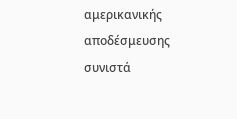αμερικανικής αποδέσμευσης συνιστά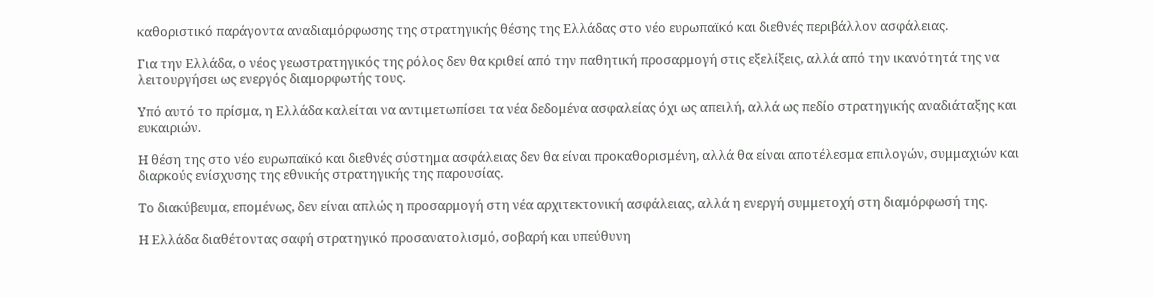καθοριστικό παράγοντα αναδιαμόρφωσης της στρατηγικής θέσης της Ελλάδας στο νέο ευρωπαϊκό και διεθνές περιβάλλον ασφάλειας.

Για την Ελλάδα, ο νέος γεωστρατηγικός της ρόλος δεν θα κριθεί από την παθητική προσαρμογή στις εξελίξεις, αλλά από την ικανότητά της να λειτουργήσει ως ενεργός διαμορφωτής τους.

Υπό αυτό το πρίσμα, η Ελλάδα καλείται να αντιμετωπίσει τα νέα δεδομένα ασφαλείας όχι ως απειλή, αλλά ως πεδίο στρατηγικής αναδιάταξης και ευκαιριών.

Η θέση της στο νέο ευρωπαϊκό και διεθνές σύστημα ασφάλειας δεν θα είναι προκαθορισμένη, αλλά θα είναι αποτέλεσμα επιλογών, συμμαχιών και διαρκούς ενίσχυσης της εθνικής στρατηγικής της παρουσίας.

Το διακύβευμα, επομένως, δεν είναι απλώς η προσαρμογή στη νέα αρχιτεκτονική ασφάλειας, αλλά η ενεργή συμμετοχή στη διαμόρφωσή της.

Η Ελλάδα διαθέτοντας σαφή στρατηγικό προσανατολισμό, σοβαρή και υπεύθυνη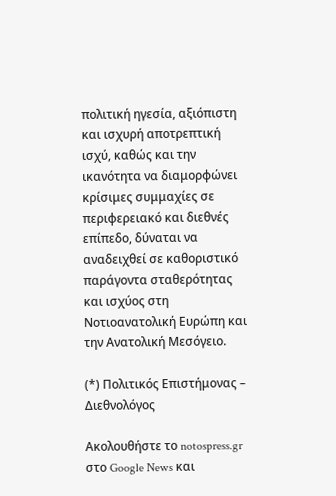πολιτική ηγεσία, αξιόπιστη και ισχυρή αποτρεπτική ισχύ, καθώς και την ικανότητα να διαμορφώνει κρίσιμες συμμαχίες σε περιφερειακό και διεθνές επίπεδο, δύναται να αναδειχθεί σε καθοριστικό παράγοντα σταθερότητας και ισχύος στη Νοτιοανατολική Ευρώπη και την Ανατολική Μεσόγειο.

(*) Πολιτικός Επιστήμονας – Διεθνολόγος

Ακολουθήστε το notospress.gr στο Google News και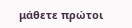μάθετε πρώτοι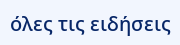όλες τις ειδήσεις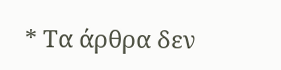* Τα άρθρα δεν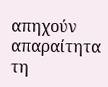απηχούν απαραίτητα τη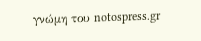γνώμη του notospress.gr